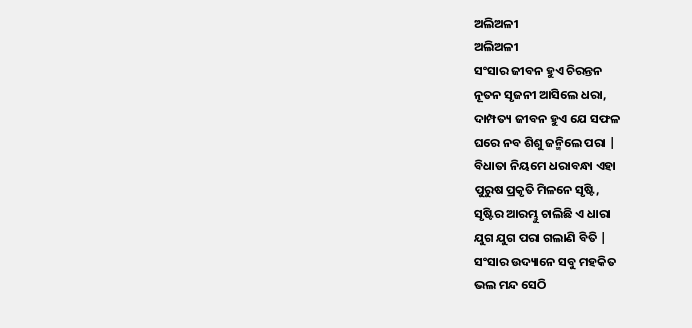ଅଲିଅଳୀ
ଅଲିଅଳୀ
ସଂସାର ଜୀବନ ହୁଏ ଚିରନ୍ତନ
ନୂତନ ସୃଜନୀ ଆସିଲେ ଧରା,
ଦାମ୍ପତ୍ୟ ଜୀବନ ହୁଏ ଯେ ସଫଳ
ଘରେ ନବ ଶିଶୁ ଜନ୍ମିଲେ ପରା |
ବିଧାତା ନିୟମେ ଧରାବନ୍ଧା ଏହା
ପୁରୁଷ ପ୍ରକୃତି ମିଳନେ ସୃଷ୍ଟି,
ସୃଷ୍ଟିର ଆରମ୍ଭୁ ଚାଲିଛି ଏ ଧାରା
ଯୁଗ ଯୁଗ ପରା ଗଲାଣି ବିତି |
ସଂସାର ଉଦ୍ୟାନେ ସବୁ ମହକିତ
ଭଲ ମନ୍ଦ ସେଠି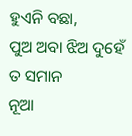ହୁଏନି ବଛା,
ପୁଅ ଅବା ଝିଅ ଦୁହେଁ ତ ସମାନ
ନୂଆ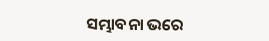ସମ୍ଭାବନା ଭରେ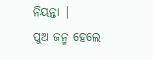ନିୟନ୍ତା |
ପୁଅ ଜନ୍ମ ହେଲେ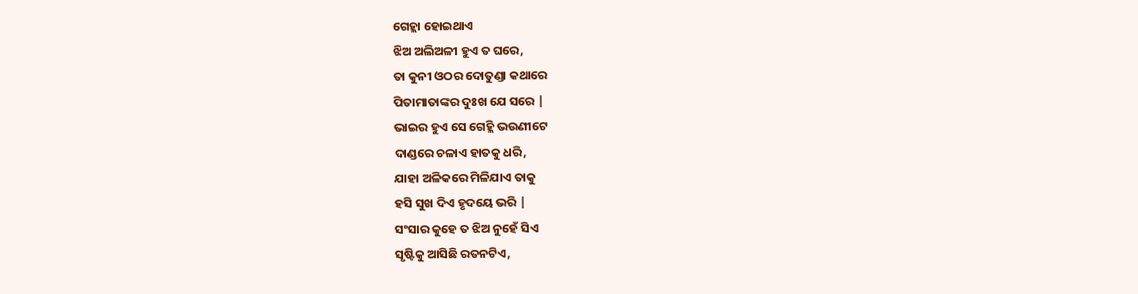ଗେହ୍ଲା ହୋଇଥାଏ
ଝିଅ ଅଲିଅଳୀ ହୁଏ ତ ଘରେ,
ତା କୁନୀ ଓଠର ଦୋତୁଣ୍ଡା କଥାରେ
ପିତାମାତାଙ୍କର ଦୁଃଖ ଯେ ସରେ |
ଭାଇର ହୁଏ ସେ ଗେହ୍ଲି ଭଉଣୀଟେ
ଦାଣ୍ଡରେ ଚଳାଏ ହାତକୁ ଧରି,
ଯାହା ଅଳିକରେ ମିଳିଯାଏ ତାକୁ
ହସି ସୁଖ ଦିଏ ହୃଦୟେ ଭରି |
ସଂସାର କୁହେ ତ ଝିଅ ନୁହେଁ ସିଏ
ସୃଷ୍ଟିକୁ ଆସିଛି ରତନଟିଏ,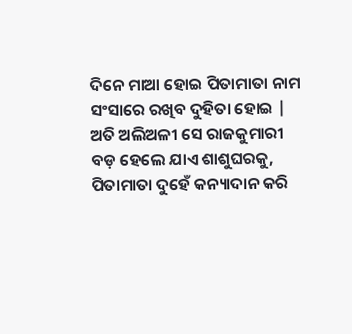ଦିନେ ମାଆ ହୋଇ ପିତାମାତା ନାମ
ସଂସାରେ ରଖିବ ଦୁହିତା ହୋଇ |
ଅତି ଅଲିଅଳୀ ସେ ରାଜକୁମାରୀ
ବଡ଼ ହେଲେ ଯାଏ ଶାଶୁଘରକୁ,
ପିତାମାତା ଦୁହେଁ କନ୍ୟାଦାନ କରି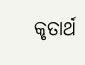କୃତାର୍ଥ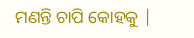ମଣନ୍ତି ଚାପି କୋହକୁ |